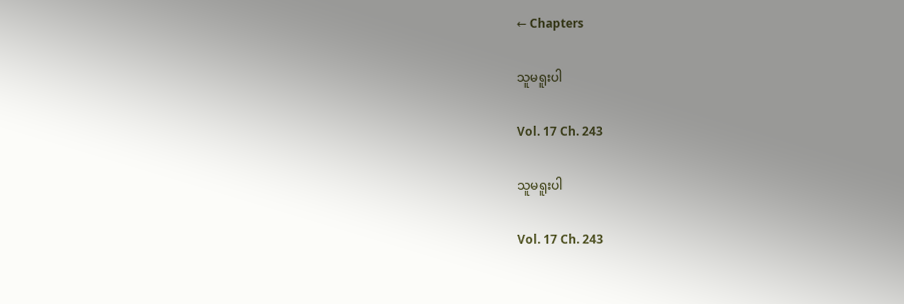← Chapters

သူမရူးပါ

Vol. 17 Ch. 243

သူမရူးပါ

Vol. 17 Ch. 243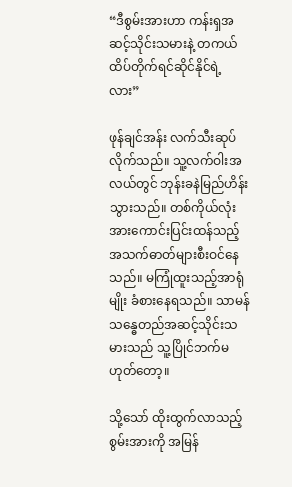“ဒီစွမ်းအားဟာ ကန်းရှအဆင့်သိုင်းသမားနဲ့ တကယ်ထိပ်တိုက်ရင်ဆိုင်နိုင်ရဲ့လား”

ဖုန်ချင်အန်း လက်သီးဆုပ်လိုက်သည်။ သူ့လက်ဝါးအလယ်တွင် ဘုန်းခနဲမြည်ဟိန်းသွားသည်။ တစ်ကိုယ်လုံး အားကောင်းပြင်းထန်သည့် အသက်ဓာတ်များစီးဝင်နေသည်။ မကြုံထူးသည့်အာရုံမျိုး ခံစားနေရသည်။ သာမန်သန္ဓေတည်အဆင့်သိုင်းသမားသည် သူ့ပြိုင်ဘက်မဟုတ်တော့။

သို့သော် ထိုးထွက်လာသည့်စွမ်းအားကို အမြန်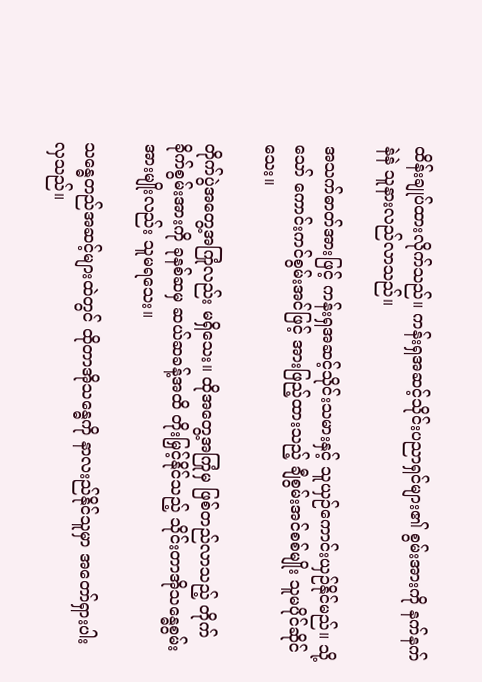ထိန်းချုပ်ထားလိုက်သည်။ ကန်းရှအဆင့်သိုင်းပညာရှင်များ၏ စွမ်းအားကို နက်နက်နဲနဲ သူနားလည်လာသည်။

အသက်ဓာတ်အားဖြင့် ကန်းရှအဆင့်သိုင်းသမားနှင့် သူယှဉ်ကောင်းယှဉ်နိုင်မည်။ သို့သော် ကောင်းကင်စွမ်းအင်ဖြင့် အားဖြည့်ထားသည့် ချီစွမ်းအင်စစ်မျိုး သူမပိုင်ဆိုင်သေး။

တိုက်ပွဲအတွေ့အကြုံလည်း မရှိသေး။ ထိုအတွေ့အကြုံမှ ဖြစ်တည်လာသည့် တိုက်ခိုက်စွမ်းအားကို ခုနစ်ဆမှ ဆယ်ဆခန့်အထိ တိုးမြှင့်နိုင်သည့် သိုင်းတာအိုသန္ဓေစွမ်းအားမျိုးလည်း သူမရသေး။

သန္ဓေတည်အဆင့်များထဲတွင် ထိုတာအိုသန္ဓေကို နာလးည်နိုင်သူမှာ အတော်ရှားပါးလှသည်။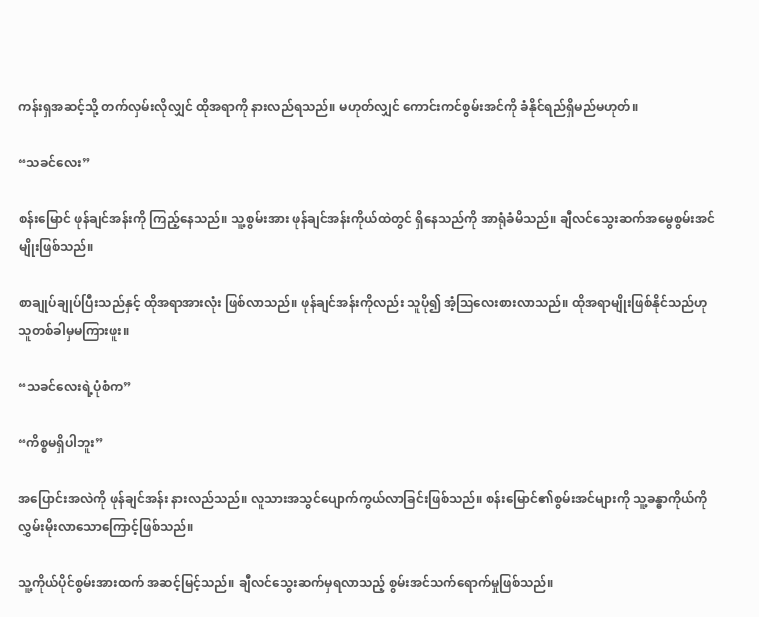ကန်းရှအဆင့်သို့ တက်လှမ်းလိုလျှင် ထိုအရာကို နားလည်ရသည်။ မဟုတ်လျှင် ကောင်းကင်စွမ်းအင်ကို ခံနိုင်ရည်ရှိမည်မဟုတ်။

“သခင်လေး”

စန်းမြောင် ဖုန်ချင်အန်းကို ကြည့်နေသည်။ သူ့စွမ်းအား ဖုန်ချင်အန်းကိုယ်ထဲတွင် ရှိနေသည်ကို အာရုံခံမိသည်။ ချီလင်သွေးဆက်အမွေစွမ်းအင်မျိုးဖြစ်သည်။

စာချုပ်ချုပ်ပြီးသည်နှင့် ထိုအရာအားလုံး ဖြစ်လာသည်။ ဖုန်ချင်အန်းကိုလည်း သူပို၍ အံ့ဩလေးစားလာသည်။ ထိုအရာမျိုးဖြစ်နိုင်သည်ဟု သူတစ်ခါမှမကြားဖူး။

“သခင်လေးရဲ့ပုံစံက”

“ကိစ္စမရှိပါဘူး”

အပြောင်းအလဲကို ဖုန်ချင်အန်း နားလည်သည်။ လူသားအသွင်ပျောက်ကွယ်လာခြင်းဖြစ်သည်။ စန်းမြောင်၏စွမ်းအင်များကို သူ့ခန္ဓာကိုယ်ကို လွှမ်းမိုးလာသောကြောင့်ဖြစ်သည်။

သူ့ကိုယ်ပိုင်စွမ်းအားထက် အဆင့်မြင့်သည်။ ချီလင်သွေးဆက်မှရလာသည့် စွမ်းအင်သက်ရောက်မှုဖြစ်သည်။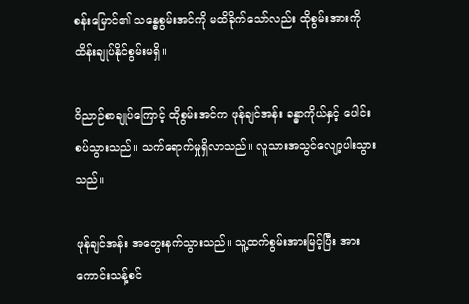စန်းမြောင်၏ သန္ဓေစွမ်းအင်ကို မထိခိုက်သော်လည်း ထိုစွမ်းအားကို ထိန်းချုပ်နိုင်စွမ်းမရှိ။

ဝိညာဉ်စာချုပ်ကြောင့် ထိုစွမ်းအင်က ဖုန်ချင်အန်း ခန္ဓာကိုယ်နှင့် ပေါင်းစပ်သွားသည်။ သက်ရောက်မှုရှိလာသည်။ လူသားအသွင်လျော့ပါးသွားသည်။

ဖုန်ချင်အန်း အတွေးနက်သွားသည်။ သူ့ထက်စွမ်းအားမြင့်ပြီး အားကောင်းသန့်စင်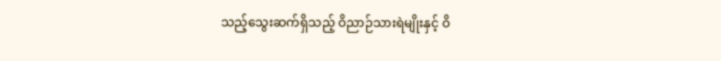သည့်သွေးဆက်ရှိသည့် ဝိညာဉ်သားရဲမျိုးနှင့် ဝိ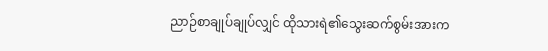ညာဉ်စာချုပ်ချုပ်လျှင် ထိုသားရဲ၏သွေးဆက်စွမ်းအားက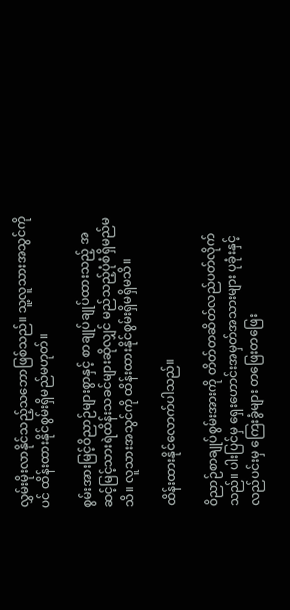လွှမ်းမိုးလာနိုင်သည့်သဘောဖြစ်သည်။ သူ့လူသားအသွင်ကိုပင် ထိန်းထားနိုင်စွမ်းရှိမည်မဟုတ်။

စွမ်းအားမြင့်ဝိညာဉ်များစွာနှင့် စာချုပ်ချုပ်ထားသည့် အဆင့်မြင့်သားရဲထိန်းသခင်များဆိုလျှင် မည်သည့်ပုံစံရှိမည်မသိ။ လူသားအသွင်ကို ထိန်းထားနိုင်စွမ်းရှိမရှိမသိ။

ထိန်းထားနိုင်လောက်ပါသည်။

ဝိညာဉ်စာချုပ်စွမ်းအားကို တိတ်တဆိတ်လည်ပတ်လိုက်သည်။ ပါးပြင်မှ ရှေးဟောင်းအမှတ်အသားများ ပုခုံးနှင့်လည်ပင်းမှ ကြေးခွံများ တဖြေးတဖြေး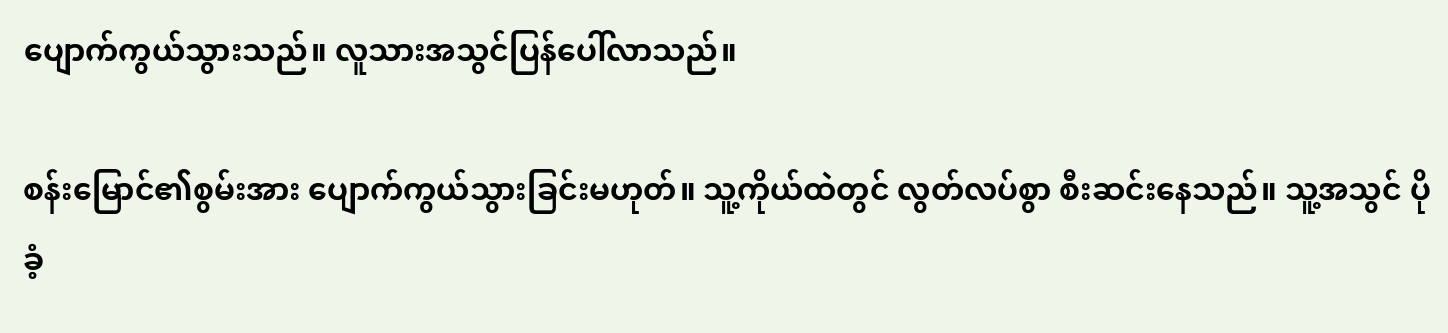ပျောက်ကွယ်သွားသည်။ လူသားအသွင်ပြန်ပေါ်လာသည်။

စန်းမြောင်၏စွမ်းအား ပျောက်ကွယ်သွားခြင်းမဟုတ်။ သူ့ကိုယ်ထဲတွင် လွတ်လပ်စွာ စီးဆင်းနေသည်။ သူ့အသွင် ပိုခံ့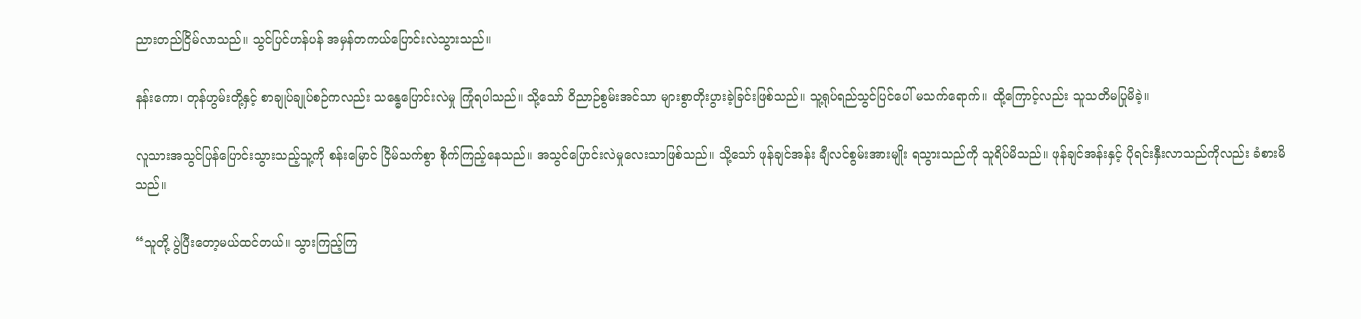ညားတည်ငြိမ်လာသည်။ သွင်ပြင်ဟန်ပန် အမှန်တကယ်ပြောင်းလဲသွားသည်။

နန်းကော၊ တုန်ဟွမ်းတို့နှင့် စာချုပ်ချုပ်စဉ်ကလည်း သန္ဓေပြောင်းလဲမှု ကြုံရပါသည်။ သို့သော် ဝိညာဉ်စွမ်းအင်သာ များစွာတိုးပွားခဲ့ခြင်းဖြစ်သည်။ သူ့ရုပ်ရည်သွင်ပြင်ပေါ် မသက်ရောက်။ ထို့ကြောင့်လည်း သူသတိမပြုမိခဲ့။

လူသားအသွင်ပြန်ပြောင်းသွားသည့်သူ့ကို စန်းမြောင် ငြိမ်သက်စွာ စိုက်ကြည့်နေသည်။ အသွင်ပြောင်းလဲမှုလေးသာဖြစ်သည်။ သို့သော် ဖုန်ချင်အန်း ချီလင်စွမ်းအားမျိုး ရသွားသည်ကို သူရိပ်မိသည်။ ဖုန်ချင်အန်းနှင့် ပိုရင်းနှီးလာသည်ကိုလည်း ခံစားမိသည်။

“သူတို့ ပွဲပြီးတော့မယ်ထင်တယ်။ သွားကြည့်ကြ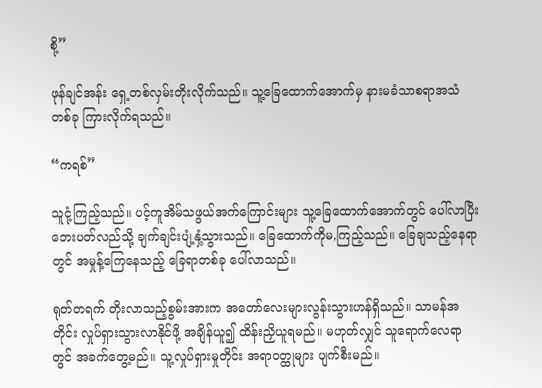စို့”

ဖုန်ချင်အန်း ရှေ့တစ်လှမ်းတိုးလိုက်သည်။ သူ့ခြေထောက်အောက်မှ နားမခံသာစရာအသံတစ်ခု ကြားလိုက်ရသည်။

“ကရစ်”

သူငုံ့ကြည့်သည်။ ပင့်ကူအိမ်သဖွယ်အက်ကြောင်းများ သူ့ခြေထောက်အောက်တွင် ပေါ်လာပြီး ဘေးပတ်လည်သို့ ချက်ချင်းပျံ့နှံ့သွားသည်။ ခြေထောက်ကိုမ,ကြည့်သည်။ ခြေချသည့်နေရာတွင် အမှုန့်ကြေနေသည့် ခြေရာတစ်ခု ပေါ်လာသည်။

ရုတ်တရက် တိုးလာသည့်စွမ်းအားက အတော်လေးများလွန်းသွားဟန်ရှိသည်။ သာမန်အတိုင်း လှုပ်ရှားသွားလာနိုင်ဖို့ အချိန်ယူ၍ ထိန်းညှိယူရမည်။ မဟုတ်လျှင် သူရောက်လေရာတွင် အခက်တွေ့မည်။ သူ့လှုပ်ရှားမှုတိုင်း အရာဝတ္ထုများ ပျက်စီးမည်။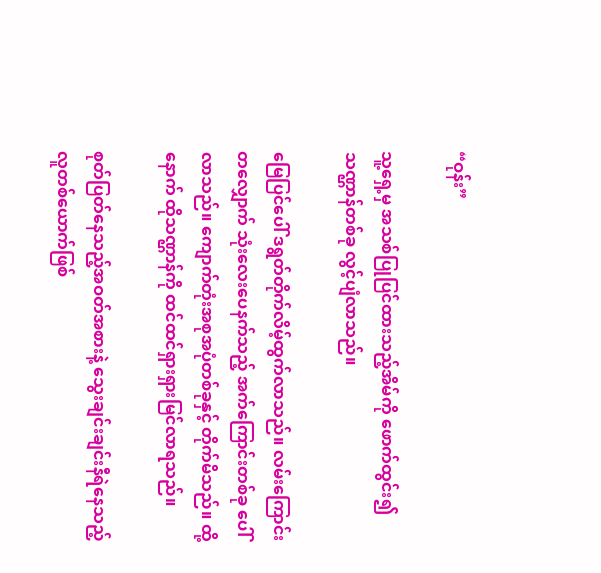“ဝုန်း”

သူ့ရှေ့မှ အသစ်ပြုပြင်ထားသည့်အိမ်ကို ဖောက်ထွင်း၍ သဏ္ဌာန်တစ်ခု လွင့်ပျံလာသည်။

မြေပြင်ပေါ် ဒရွတ်တိုက်လိမ့်ထွက်လာသည်။ လမ်းကြောင်းတလျှောက် သုံးလေးပေနက်သည့် အက်ကြောင်းတစ်ခု ပေါ်လာသည်။ ကျောက်တုံးအစုအပုံတစ်ခုနှင့် တိုက်မိသည်။ ထို့နောက် ထိုသဏ္ဌာန်ကို ထင်ထင်ရှားရှားမြင်လာရသည်။

စုတ်ပြတ်နေသည့်အဝတ်အစားနဲ့ သွေးချင်းချင်းနီရဲနေသည့် လူတစ်ယောက်ဖြစ်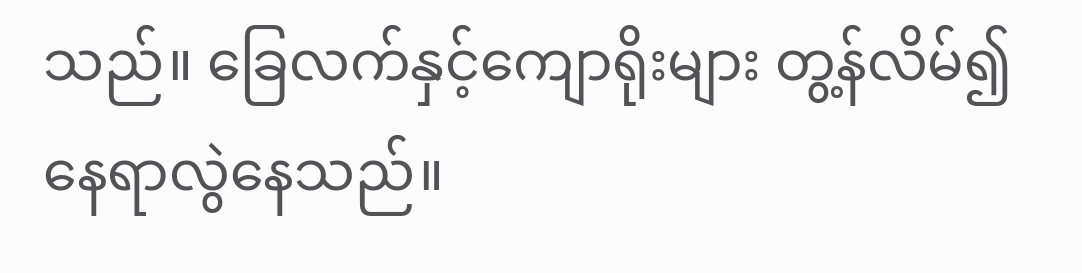သည်။ ခြေလက်နှင့်ကျောရိုးများ တွ့န်လိမ်၍ နေရာလွဲနေသည်။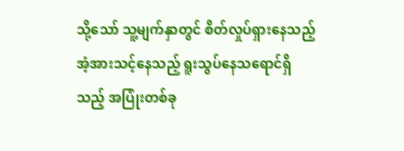သို့သော် သူ့မျက်နှာတွင် စိတ်လှုပ်ရှားနေသည့် အံ့အားသင့်နေသည့် ရူးသွပ်နေသရောင်ရှိသည့် အပြုံးတစ်ခု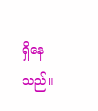ရှိနေသည်။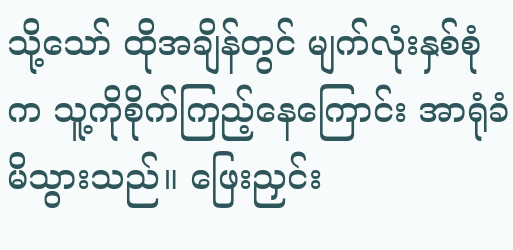သို့သော် ထိုအချိန်တွင် မျက်လုံးနှစ်စုံက သူ့ကိုစိုက်ကြည့်နေကြောင်း အာရုံခံမိသွားသည်။ ဖြေးညှင်း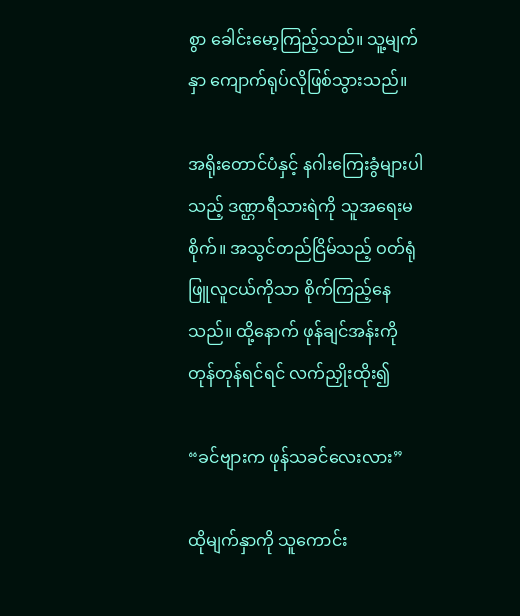စွာ ခေါင်းမော့ကြည့်သည်။ သူ့မျက်နှာ ကျောက်ရုပ်လိုဖြစ်သွားသည်။

အရိုးတောင်ပံနှင့် နဂါးကြေးခွံများပါသည့် ဒဏ္ဌာရီသားရဲကို သူအရေးမစိုက်။ အသွင်တည်ငြိမ်သည့် ဝတ်ရုံဖြူလူငယ်ကိုသာ စိုက်ကြည့်နေသည်။ ထို့နောက် ဖုန်ချင်အန်းကို တုန်တုန်ရင်ရင် လက်ညှိုးထိုး၍

“ခင်ဗျားက ဖုန်သခင်လေးလား”

ထိုမျက်နှာကို သူကောင်း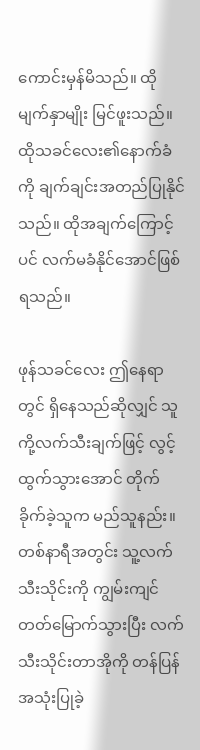ကောင်းမှန်မိသည်။ ထိုမျက်နှာမျိုး မြင်ဖူးသည်။ ထိုသခင်လေး၏နောက်ခံကို ချက်ချင်းအတည်ပြုနိုင်သည်။ ထိုအချက်ကြောင့်ပင် လက်မခံနိုင်အောင်ဖြစ်ရသည်။

ဖုန်သခင်လေး ဤနေရာတွင် ရှိနေသည်ဆိုလျှင် သူကို့လက်သီးချက်ဖြင့် လွင့်ထွက်သွားအောင် တိုက်ခိုက်ခဲ့သူက မည်သူနည်း။ တစ်နာရီအတွင်း သူ့လက်သီးသိုင်းကို ကျွမ်းကျင်တတ်မြောက်သွားပြီး လက်သီးသိုင်းတာအိုကို တန်ပြန်အသုံးပြုခဲ့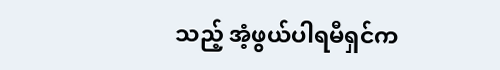သည့် အံ့ဖွယ်ပါရမီရှင်က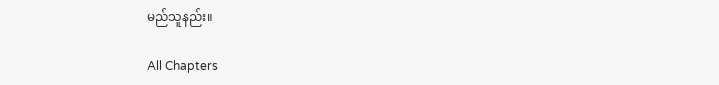မည်သူနည်း။

All Chapters